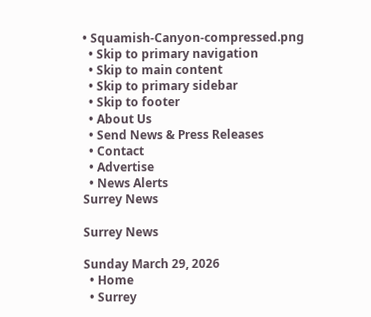• Squamish-Canyon-compressed.png
  • Skip to primary navigation
  • Skip to main content
  • Skip to primary sidebar
  • Skip to footer
  • About Us
  • Send News & Press Releases
  • Contact
  • Advertise
  • News Alerts
Surrey News

Surrey News

Sunday March 29, 2026
  • Home
  • Surrey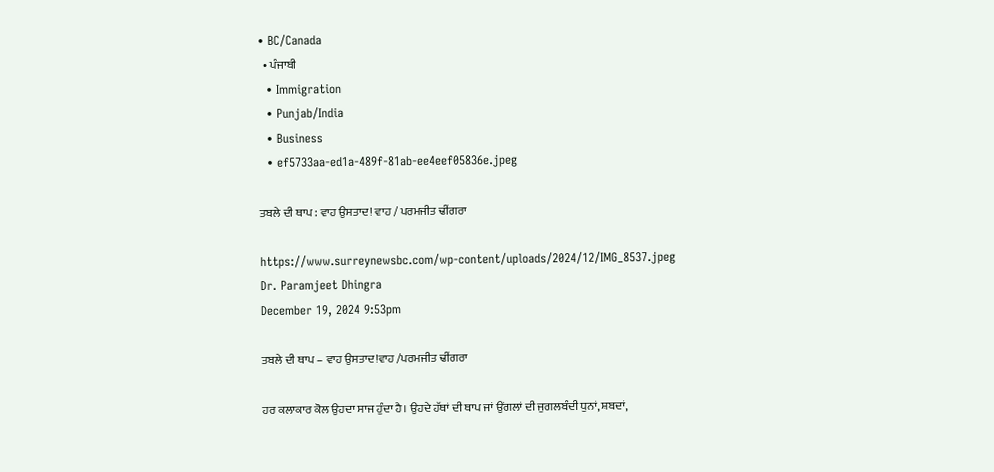• BC/Canada
  • ਪੰਜਾਬੀ
  • Immigration
  • Punjab/India
  • Business
  • ef5733aa-ed1a-489f-81ab-ee4eef05836e.jpeg

ਤਬਲੇ ਦੀ ਥਾਪ : ਵਾਹ ਉਸਤਾਦ! ਵਾਹ / ਪਰਮਜੀਤ ਢੀਂਗਰਾ

https://www.surreynewsbc.com/wp-content/uploads/2024/12/IMG_8537.jpeg
Dr. Paramjeet Dhingra
December 19, 2024 9:53pm

ਤਬਲੇ ਦੀ ਥਾਪ – ਵਾਹ ਉਸਤਾਦ!ਵਾਹ /ਪਰਮਜੀਤ ਢੀਂਗਰਾ

ਹਰ ਕਲਾਕਾਰ ਕੋਲ ਉਹਦਾ ਸਾਜ ਹੁੰਦਾ ਹੈ। ਉਹਦੇ ਹੱਥਾਂ ਦੀ ਥਾਪ ਜਾਂ ਉਂਗਲਾਂ ਦੀ ਜੁਗਲਬੰਦੀ ਧੁਨਾਂ, ਸ਼ਬਦਾਂ,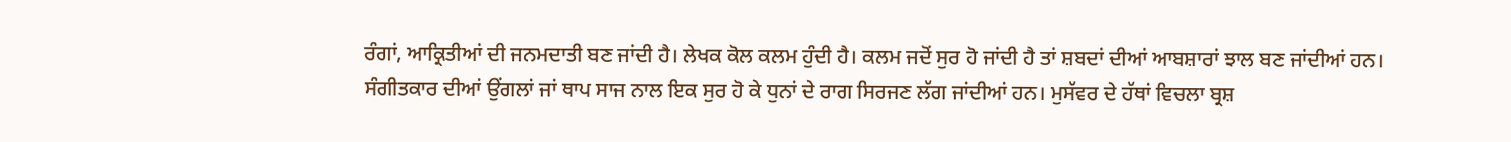ਰੰਗਾਂ, ਆਕ੍ਰਿਤੀਆਂ ਦੀ ਜਨਮਦਾਤੀ ਬਣ ਜਾਂਦੀ ਹੈ। ਲੇਖਕ ਕੋਲ ਕਲਮ ਹੁੰਦੀ ਹੈ। ਕਲਮ ਜਦੋਂ ਸੁਰ ਹੋ ਜਾਂਦੀ ਹੈ ਤਾਂ ਸ਼ਬਦਾਂ ਦੀਆਂ ਆਬਸ਼ਾਰਾਂ ਝਾਲ ਬਣ ਜਾਂਦੀਆਂ ਹਨ। ਸੰਗੀਤਕਾਰ ਦੀਆਂ ਉਂਗਲਾਂ ਜਾਂ ਥਾਪ ਸਾਜ ਨਾਲ ਇਕ ਸੁਰ ਹੋ ਕੇ ਧੁਨਾਂ ਦੇ ਰਾਗ ਸਿਰਜਣ ਲੱਗ ਜਾਂਦੀਆਂ ਹਨ। ਮੁਸੱਵਰ ਦੇ ਹੱਥਾਂ ਵਿਚਲਾ ਬ੍ਰਸ਼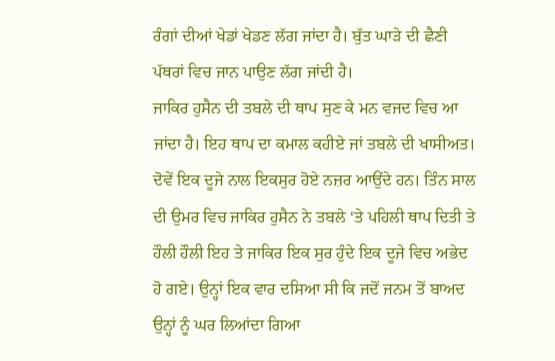ਰੰਗਾਂ ਦੀਆਂ ਖੇਡਾਂ ਖੇਡਣ ਲੱਗ ਜਾਂਦਾ ਹੈ। ਬੁੱਤ ਘਾੜੇ ਦੀ ਛੈਣੀ ਪੱਥਰਾਂ ਵਿਚ ਜਾਨ ਪਾਉਣ ਲੱਗ ਜਾਂਦੀ ਹੈ।
ਜਾਕਿਰ ਹੁਸੈਨ ਦੀ ਤਬਲੇ ਦੀ ਥਾਪ ਸੁਣ ਕੇ ਮਨ ਵਜਦ ਵਿਚ ਆ ਜਾਂਦਾ ਹੈ। ਇਹ ਥਾਪ ਦਾ ਕਮਾਲ ਕਹੀਏ ਜਾਂ ਤਬਲੇ ਦੀ ਖਾਸੀਅਤ। ਦੋਵੇਂ ਇਕ ਦੂਜੇ ਨਾਲ ਇਕਸੁਰ ਹੋਏ ਨਜ਼ਰ ਆਉਂਦੇ ਹਨ। ਤਿੰਨ ਸਾਲ ਦੀ ਉਮਰ ਵਿਚ ਜਾਕਿਰ ਹੁਸੈਨ ਨੇ ਤਬਲੇ ‘ਤੇ ਪਹਿਲੀ ਥਾਪ ਦਿਤੀ ਤੇ ਹੌਲੀ ਹੌਲੀ ਇਹ ਤੇ ਜਾਕਿਰ ਇਕ ਸੁਰ ਹੁੰਦੇ ਇਕ ਦੂਜੇ ਵਿਚ ਅਭੇਦ ਹੋ ਗਏ। ਉਨ੍ਹਾਂ ਇਕ ਵਾਰ ਦਸਿਆ ਸੀ ਕਿ ਜਦੋਂ ਜਨਮ ਤੋਂ ਬਾਅਦ ਉਨ੍ਹਾਂ ਨੂੰ ਘਰ ਲਿਆਂਦਾ ਗਿਆ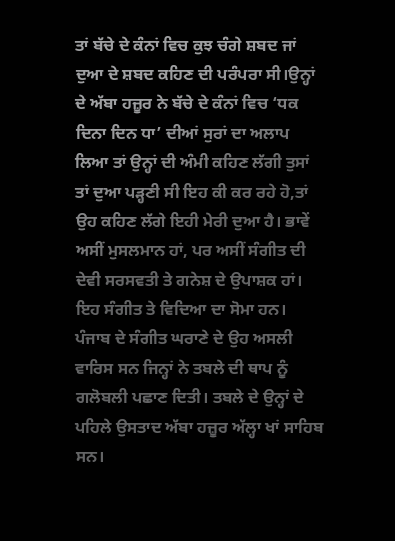ਤਾਂ ਬੱਚੇ ਦੇ ਕੰਨਾਂ ਵਿਚ ਕੁਝ ਚੰਗੇ ਸ਼ਬਦ ਜਾਂ ਦੁਆ ਦੇ ਸ਼ਬਦ ਕਹਿਣ ਦੀ ਪਰੰਪਰਾ ਸੀ।ਉਨ੍ਹਾਂ ਦੇ ਅੱਬਾ ਹਜ਼ੂਰ ਨੇ ਬੱਚੇ ਦੇ ਕੰਨਾਂ ਵਿਚ ‘ਧਕ ਦਿਨਾ ਦਿਨ ਧਾ’ ਦੀਆਂ ਸੁਰਾਂ ਦਾ ਅਲਾਪ ਲਿਆ ਤਾਂ ਉਨ੍ਹਾਂ ਦੀ ਅੰਮੀ ਕਹਿਣ ਲੱਗੀ ਤੁਸਾਂ ਤਾਂ ਦੁਆ ਪੜ੍ਹਣੀ ਸੀ ਇਹ ਕੀ ਕਰ ਰਹੇ ਹੋ,ਤਾਂ ਉਹ ਕਹਿਣ ਲੱਗੇ ਇਹੀ ਮੇਰੀ ਦੁਆ ਹੈ। ਭਾਵੇਂ ਅਸੀਂ ਮੁਸਲਮਾਨ ਹਾਂ, ਪਰ ਅਸੀਂ ਸੰਗੀਤ ਦੀ ਦੇਵੀ ਸਰਸਵਤੀ ਤੇ ਗਨੇਸ਼ ਦੇ ਉਪਾਸ਼ਕ ਹਾਂ। ਇਹ ਸੰਗੀਤ ਤੇ ਵਿਦਿਆ ਦਾ ਸੋਮਾ ਹਨ।
ਪੰਜਾਬ ਦੇ ਸੰਗੀਤ ਘਰਾਣੇ ਦੇ ਉਹ ਅਸਲੀ ਵਾਰਿਸ ਸਨ ਜਿਨ੍ਹਾਂ ਨੇ ਤਬਲੇ ਦੀ ਥਾਪ ਨੂੰ ਗਲੋਬਲੀ ਪਛਾਣ ਦਿਤੀ। ਤਬਲੇ ਦੇ ਉਨ੍ਹਾਂ ਦੇ ਪਹਿਲੇ ਉਸਤਾਦ ਅੱਬਾ ਹਜ਼ੂਰ ਅੱਲ੍ਹਾ ਖਾਂ ਸਾਹਿਬ ਸਨ।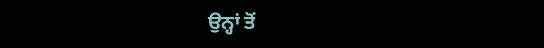ਉਨ੍ਹਾਂ ਤੋਂ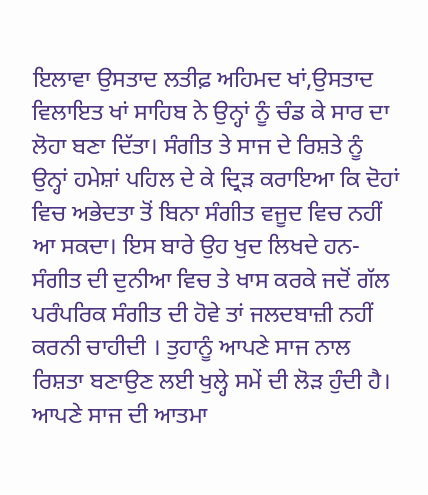ਇਲਾਵਾ ਉਸਤਾਦ ਲਤੀਫ਼ ਅਹਿਮਦ ਖਾਂ,ਉਸਤਾਦ ਵਿਲਾਇਤ ਖਾਂ ਸਾਹਿਬ ਨੇ ਉਨ੍ਹਾਂ ਨੂੰ ਚੰਡ ਕੇ ਸਾਰ ਦਾ ਲੋਹਾ ਬਣਾ ਦਿੱਤਾ। ਸੰਗੀਤ ਤੇ ਸਾਜ ਦੇ ਰਿਸ਼ਤੇ ਨੂੰ ਉਨ੍ਹਾਂ ਹਮੇਸ਼ਾਂ ਪਹਿਲ ਦੇ ਕੇ ਦ੍ਰਿੜ ਕਰਾਇਆ ਕਿ ਦੋਹਾਂ ਵਿਚ ਅਭੇਦਤਾ ਤੋਂ ਬਿਨਾ ਸੰਗੀਤ ਵਜੂਦ ਵਿਚ ਨਹੀਂ ਆ ਸਕਦਾ। ਇਸ ਬਾਰੇ ਉਹ ਖੁਦ ਲਿਖਦੇ ਹਨ-
ਸੰਗੀਤ ਦੀ ਦੁਨੀਆ ਵਿਚ ਤੇ ਖਾਸ ਕਰਕੇ ਜਦੋਂ ਗੱਲ ਪਰੰਪਰਿਕ ਸੰਗੀਤ ਦੀ ਹੋਵੇ ਤਾਂ ਜਲਦਬਾਜ਼ੀ ਨਹੀਂ ਕਰਨੀ ਚਾਹੀਦੀ । ਤੁਹਾਨੂੰ ਆਪਣੇ ਸਾਜ ਨਾਲ ਰਿਸ਼ਤਾ ਬਣਾਉਣ ਲਈ ਖੁਲ੍ਹੇ ਸਮੇਂ ਦੀ ਲੋੜ ਹੁੰਦੀ ਹੈ। ਆਪਣੇ ਸਾਜ ਦੀ ਆਤਮਾ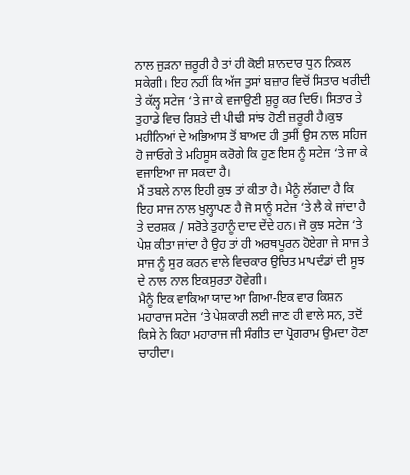ਨਾਲ ਜੁੜਨਾ ਜ਼ਰੂਰੀ ਹੈ ਤਾਂ ਹੀ ਕੋਈ ਸ਼ਾਨਦਾਰ ਧੁਨ ਨਿਕਲ ਸਕੇਗੀ। ਇਹ ਨਹੀਂ ਕਿ ਅੱਜ ਤੁਸਾਂ ਬਜ਼ਾਰ ਵਿਚੋਂ ਸਿਤਾਰ ਖਰੀਦੀ ਤੇ ਕੱਲ੍ਹ ਸਟੇਜ ‘ਤੇ ਜਾ ਕੇ ਵਜਾਉਣੀ ਸ਼ੁਰੂ ਕਰ ਦਿਓ। ਸਿਤਾਰ ਤੇ ਤੁਹਾਡੇ ਵਿਚ ਰਿਸ਼ਤੇ ਦੀ ਪੀਢੀ ਸਾਂਝ ਹੋਣੀ ਜ਼ਰੂਰੀ ਹੈ।ਕੁਝ ਮਹੀਨਿਆਂ ਦੇ ਅਭਿਆਸ ਤੋਂ ਬਾਅਦ ਹੀ ਤੁਸੀਂ ਉਸ ਨਾਲ ਸਹਿਜ ਹੋ ਜਾਓਗੇ ਤੇ ਮਹਿਸੂਸ ਕਰੋਗੇ ਕਿ ਹੁਣ ਇਸ ਨੂੰ ਸਟੇਜ ‘ਤੇ ਜਾ ਕੇ ਵਜਾਇਆ ਜਾ ਸਕਦਾ ਹੈ।
ਮੈਂ ਤਬਲੇ ਨਾਲ ਇਹੀ ਕੁਝ ਤਾਂ ਕੀਤਾ ਹੈ। ਮੈਨੂੰ ਲੱਗਦਾ ਹੈ ਕਿ ਇਹ ਸਾਜ ਨਾਲ ਖੁਲ੍ਹਾਪਣ ਹੈ ਜੋ ਸਾਨੂੰ ਸਟੇਜ ‘ਤੇ ਲੈ ਕੇ ਜਾਂਦਾ ਹੈ ਤੇ ਦਰਸ਼ਕ / ਸਰੋਤੇ ਤੁਹਾਨੂੰ ਦਾਦ ਦੇਂਦੇ ਹਨ। ਜੋ ਕੁਝ ਸਟੇਜ ‘ਤੇ ਪੇਸ਼ ਕੀਤਾ ਜਾਂਦਾ ਹੈ ਉਹ ਤਾਂ ਹੀ ਅਰਥਪੂਰਨ ਹੋਏਗਾ ਜੇ ਸਾਜ ਤੇ ਸਾਜ ਨੂੰ ਸੁਰ ਕਰਨ ਵਾਲੇ ਵਿਚਕਾਰ ਉਚਿਤ ਮਾਪਦੰਡਾਂ ਦੀ ਸੂਝ ਦੇ ਨਾਲ ਨਾਲ ਇਕਸੁਰਤਾ ਹੋਵੇਗੀ।
ਮੈਨੂੰ ਇਕ ਵਾਕਿਆ ਯਾਦ ਆ ਗਿਆ-ਇਕ ਵਾਰ ਕਿਸ਼ਨ ਮਹਾਰਾਜ ਸਟੇਜ ‘ਤੇ ਪੇਸ਼ਕਾਰੀ ਲਈ ਜਾਣ ਹੀ ਵਾਲੇ ਸਨ, ਤਦੋਂ ਕਿਸੇ ਨੇ ਕਿਹਾ ਮਹਾਰਾਜ ਜੀ ਸੰਗੀਤ ਦਾ ਪ੍ਰੋਗਰਾਮ ਉਮਦਾ ਹੋਣਾ ਚਾਹੀਦਾ।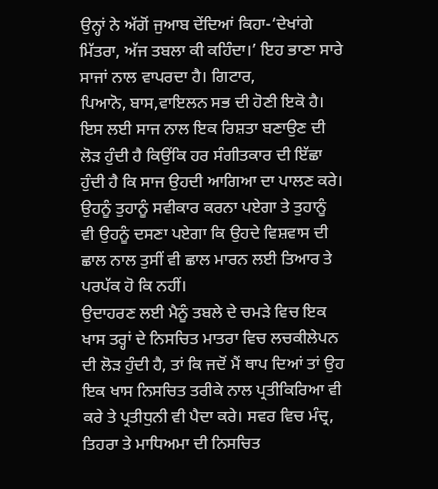ਉਨ੍ਹਾਂ ਨੇ ਅੱਗੋਂ ਜੁਆਬ ਦੇਂਦਿਆਂ ਕਿਹਾ-‘ਦੇਖਾਂਗੇ ਮਿੱਤਰਾ, ਅੱਜ ਤਬਲਾ ਕੀ ਕਹਿੰਦਾ।’ ਇਹ ਭਾਣਾ ਸਾਰੇ ਸਾਜਾਂ ਨਾਲ ਵਾਪਰਦਾ ਹੈ। ਗਿਟਾਰ,
ਪਿਆਨੋ, ਬਾਸ,ਵਾਇਲਨ ਸਭ ਦੀ ਹੋਣੀ ਇਕੋ ਹੈ। ਇਸ ਲਈ ਸਾਜ ਨਾਲ ਇਕ ਰਿਸ਼ਤਾ ਬਣਾਉਣ ਦੀ ਲੋੜ ਹੁੰਦੀ ਹੈ ਕਿਉਂਕਿ ਹਰ ਸੰਗੀਤਕਾਰ ਦੀ ਇੱਛਾ ਹੁੰਦੀ ਹੈ ਕਿ ਸਾਜ ਉਹਦੀ ਆਗਿਆ ਦਾ ਪਾਲਣ ਕਰੇ। ਉਹਨੂੰ ਤੁਹਾਨੂੰ ਸਵੀਕਾਰ ਕਰਨਾ ਪਏਗਾ ਤੇ ਤੁਹਾਨੂੰ ਵੀ ਉਹਨੂੰ ਦਸਣਾ ਪਏਗਾ ਕਿ ਉਹਦੇ ਵਿਸ਼ਵਾਸ ਦੀ ਛਾਲ ਨਾਲ ਤੁਸੀਂ ਵੀ ਛਾਲ ਮਾਰਨ ਲਈ ਤਿਆਰ ਤੇ ਪਰਪੱਕ ਹੋ ਕਿ ਨਹੀਂ।
ਉਦਾਹਰਣ ਲਈ ਮੈਨੂੰ ਤਬਲੇ ਦੇ ਚਮੜੇ ਵਿਚ ਇਕ ਖਾਸ ਤਰ੍ਹਾਂ ਦੇ ਨਿਸਚਿਤ ਮਾਤਰਾ ਵਿਚ ਲਚਕੀਲੇਪਨ ਦੀ ਲੋੜ ਹੁੰਦੀ ਹੈ, ਤਾਂ ਕਿ ਜਦੋਂ ਮੈਂ ਥਾਪ ਦਿਆਂ ਤਾਂ ਉਹ ਇਕ ਖਾਸ ਨਿਸਚਿਤ ਤਰੀਕੇ ਨਾਲ ਪ੍ਰਤੀਕਿਰਿਆ ਵੀ ਕਰੇ ਤੇ ਪ੍ਰਤੀਧੁਨੀ ਵੀ ਪੈਦਾ ਕਰੇ। ਸਵਰ ਵਿਚ ਮੰਦ੍ਰ, ਤਿਹਰਾ ਤੇ ਮਾਧਿਅਮਾ ਦੀ ਨਿਸਚਿਤ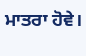ਮਾਤਰਾ ਹੋਵੇ।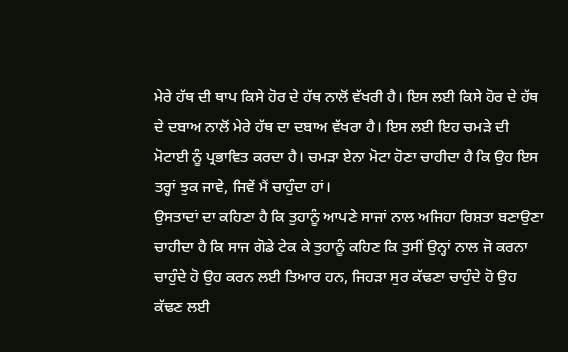ਮੇਰੇ ਹੱਥ ਦੀ ਥਾਪ ਕਿਸੇ ਹੋਰ ਦੇ ਹੱਥ ਨਾਲੋਂ ਵੱਖਰੀ ਹੈ। ਇਸ ਲਈ ਕਿਸੇ ਹੋਰ ਦੇ ਹੱਥ ਦੇ ਦਬਾਅ ਨਾਲੋਂ ਮੇਰੇ ਹੱਥ ਦਾ ਦਬਾਅ ਵੱਖਰਾ ਹੈ। ਇਸ ਲਈ ਇਹ ਚਮੜੇ ਦੀ ਮੋਟਾਈ ਨੂੰ ਪ੍ਰਭਾਵਿਤ ਕਰਦਾ ਹੈ। ਚਮੜਾ ਏਨਾ ਮੋਟਾ ਹੋਣਾ ਚਾਹੀਦਾ ਹੈ ਕਿ ਉਹ ਇਸ ਤਰ੍ਹਾਂ ਝੁਕ ਜਾਵੇ, ਜਿਵੇਂ ਮੈਂ ਚਾਹੁੰਦਾ ਹਾਂ।
ਉਸਤਾਦਾਂ ਦਾ ਕਹਿਣਾ ਹੈ ਕਿ ਤੁਹਾਨੂੰ ਆਪਣੇ ਸਾਜਾਂ ਨਾਲ ਅਜਿਹਾ ਰਿਸ਼ਤਾ ਬਣਾਉਣਾ ਚਾਹੀਦਾ ਹੈ ਕਿ ਸਾਜ ਗੋਡੇ ਟੇਕ ਕੇ ਤੁਹਾਨੂੰ ਕਹਿਣ ਕਿ ਤੁਸੀਂ ਉਨ੍ਹਾਂ ਨਾਲ ਜੋ ਕਰਨਾ ਚਾਹੁੰਦੇ ਹੋ ਉਹ ਕਰਨ ਲਈ ਤਿਆਰ ਹਨ, ਜਿਹੜਾ ਸੁਰ ਕੱਢਣਾ ਚਾਹੁੰਦੇ ਹੋ ਉਹ ਕੱਢਣ ਲਈ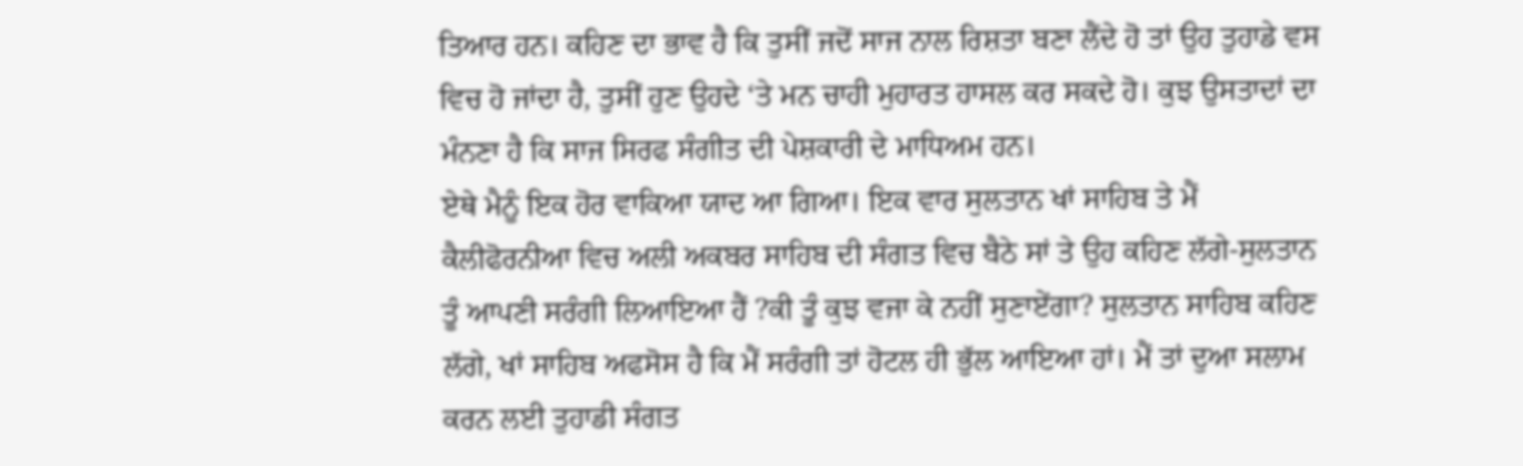ਤਿਆਰ ਹਨ। ਕਹਿਣ ਦਾ ਭਾਵ ਹੈ ਕਿ ਤੁਸੀਂ ਜਦੋਂ ਸਾਜ ਨਾਲ ਰਿਸ਼ਤਾ ਬਣਾ ਲੈਂਦੇ ਹੋ ਤਾਂ ਉਹ ਤੁਹਾਡੇ ਵਸ ਵਿਚ ਹੋ ਜਾਂਦਾ ਹੈ, ਤੁਸੀਂ ਹੁਣ ਉਹਦੇ ‘ਤੇ ਮਨ ਚਾਹੀ ਮੁਹਾਰਤ ਹਾਸਲ ਕਰ ਸਕਦੇ ਹੋ। ਕੁਝ ਉਸਤਾਦਾਂ ਦਾ ਮੰਨਣਾ ਹੈ ਕਿ ਸਾਜ ਸਿਰਫ ਸੰਗੀਤ ਦੀ ਪੇਸ਼ਕਾਰੀ ਦੇ ਮਾਧਿਅਮ ਹਨ।
ਏਥੇ ਮੈਨੂੰ ਇਕ ਹੋਰ ਵਾਕਿਆ ਯਾਦ ਆ ਗਿਆ। ਇਕ ਵਾਰ ਸੁਲਤਾਨ ਖਾਂ ਸਾਹਿਬ ਤੇ ਮੈਂ ਕੈਲੀਫੋਰਨੀਆ ਵਿਚ ਅਲੀ ਅਕਬਰ ਸਾਹਿਬ ਦੀ ਸੰਗਤ ਵਿਚ ਬੈਠੇ ਸਾਂ ਤੇ ਉਹ ਕਹਿਣ ਲੱਗੇ-ਸੁਲਤਾਨ ਤੂੰ ਆਪਣੀ ਸਰੰਗੀ ਲਿਆਇਆ ਹੈਂ ?ਕੀ ਤੂੰ ਕੁਝ ਵਜਾ ਕੇ ਨਹੀਂ ਸੁਣਾਏਂਗਾ? ਸੁਲਤਾਨ ਸਾਹਿਬ ਕਹਿਣ ਲੱਗੇ, ਖਾਂ ਸਾਹਿਬ ਅਫਸੋਸ ਹੈ ਕਿ ਮੈਂ ਸਰੰਗੀ ਤਾਂ ਹੋਟਲ ਹੀ ਭੁੱਲ ਆਇਆ ਹਾਂ। ਮੈਂ ਤਾਂ ਦੁਆ ਸਲਾਮ ਕਰਨ ਲਈ ਤੁਹਾਡੀ ਸੰਗਤ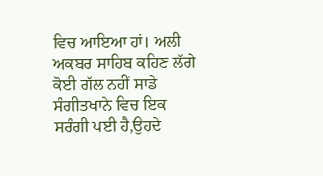ਵਿਚ ਆਇਆ ਹਾਂ। ਅਲੀ ਅਕਬਰ ਸਾਹਿਬ ਕਹਿਣ ਲੱਗੇ ਕੋਈ ਗੱਲ ਨਹੀਂ ਸਾਡੇ ਸੰਗੀਤਖਾਨੇ ਵਿਚ ਇਕ ਸਰੰਗੀ ਪਈ ਹੈ,ਉਹਦੇ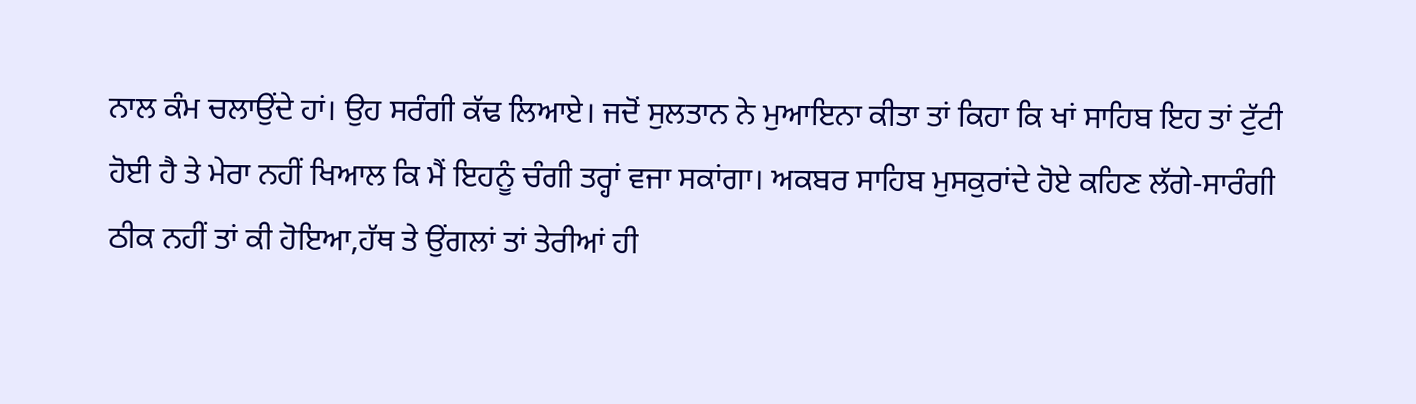ਨਾਲ ਕੰਮ ਚਲਾਉਂਦੇ ਹਾਂ। ਉਹ ਸਰੰਗੀ ਕੱਢ ਲਿਆਏ। ਜਦੋਂ ਸੁਲਤਾਨ ਨੇ ਮੁਆਇਨਾ ਕੀਤਾ ਤਾਂ ਕਿਹਾ ਕਿ ਖਾਂ ਸਾਹਿਬ ਇਹ ਤਾਂ ਟੁੱਟੀ ਹੋਈ ਹੈ ਤੇ ਮੇਰਾ ਨਹੀਂ ਖਿਆਲ ਕਿ ਮੈਂ ਇਹਨੂੰ ਚੰਗੀ ਤਰ੍ਹਾਂ ਵਜਾ ਸਕਾਂਗਾ। ਅਕਬਰ ਸਾਹਿਬ ਮੁਸਕੁਰਾਂਦੇ ਹੋਏ ਕਹਿਣ ਲੱਗੇ-ਸਾਰੰਗੀ ਠੀਕ ਨਹੀਂ ਤਾਂ ਕੀ ਹੋਇਆ,ਹੱਥ ਤੇ ਉਂਗਲਾਂ ਤਾਂ ਤੇਰੀਆਂ ਹੀ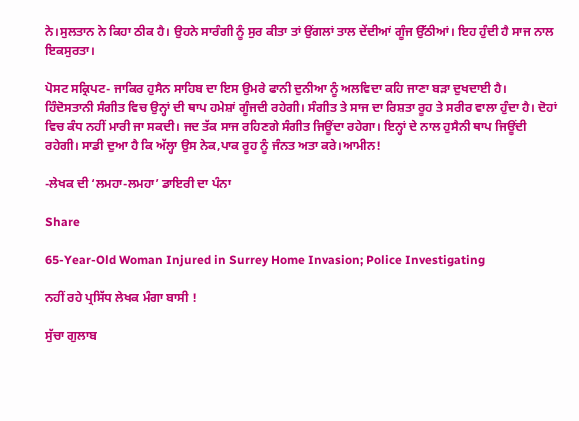ਨੇ।ਸੁਲਤਾਨ ਨੇ ਕਿਹਾ ਠੀਕ ਹੈ। ਉਹਨੇ ਸਾਰੰਗੀ ਨੂੰ ਸੁਰ ਕੀਤਾ ਤਾਂ ਉਂਗਲਾਂ ਤਾਲ ਦੇਂਦੀਆਂ ਗੂੰਜ ਉੱਠੀਆਂ। ਇਹ ਹੁੰਦੀ ਹੈ ਸਾਜ ਨਾਲ ਇਕਸੁਰਤਾ।

ਪੋਸਟ ਸਕ੍ਰਿਪਟ- ਜਾਕਿਰ ਹੁਸੈਨ ਸਾਹਿਬ ਦਾ ਇਸ ਉਮਰੇ ਫਾਨੀ ਦੁਨੀਆ ਨੂੰ ਅਲਵਿਦਾ ਕਹਿ ਜਾਣਾ ਬੜਾ ਦੁਖਦਾਈ ਹੈ। ਹਿੰਦੋਸਤਾਨੀ ਸੰਗੀਤ ਵਿਚ ਉਨ੍ਹਾਂ ਦੀ ਥਾਪ ਹਮੇਸ਼ਾਂ ਗੂੰਜਦੀ ਰਹੇਗੀ। ਸੰਗੀਤ ਤੇ ਸਾਜ ਦਾ ਰਿਸ਼ਤਾ ਰੂਹ ਤੇ ਸਰੀਰ ਵਾਲਾ ਹੁੰਦਾ ਹੈ। ਦੋਹਾਂ ਵਿਚ ਕੰਧ ਨਹੀਂ ਮਾਰੀ ਜਾ ਸਕਦੀ। ਜਦ ਤੱਕ ਸਾਜ ਰਹਿਣਗੇ ਸੰਗੀਤ ਜਿਊਂਦਾ ਰਹੇਗਾ। ਇਨ੍ਹਾਂ ਦੇ ਨਾਲ ਹੁਸੈਨੀ ਥਾਪ ਜਿਊਂਦੀ ਰਹੇਗੀ। ਸਾਡੀ ਦੁਆ ਹੈ ਕਿ ਅੱਲ੍ਹਾ ਉਸ ਨੇਕ,ਪਾਕ ਰੂਹ ਨੂੰ ਜੰਨਤ ਅਤਾ ਕਰੇ।ਆਮੀਨ!

-ਲੇਖਕ ਦੀ ‘ਲਮਹਾ-ਲਮਹਾ’ ਡਾਇਰੀ ਦਾ ਪੰਨਾ

Share

65-Year-Old Woman Injured in Surrey Home Invasion; Police Investigating

ਨਹੀਂ ਰਹੇ ਪ੍ਰਸਿੱਧ ਲੇਖਕ ਮੰਗਾ ਬਾਸੀ !

ਸੁੱਚਾ ਗੁਲਾਬ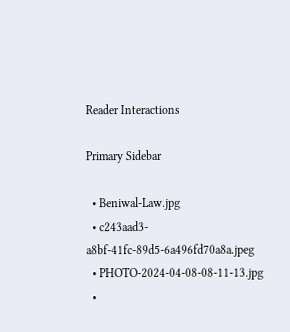Reader Interactions

Primary Sidebar

  • Beniwal-Law.jpg
  • c243aad3-a8bf-41fc-89d5-6a496fd70a8a.jpeg
  • PHOTO-2024-04-08-08-11-13.jpg
  •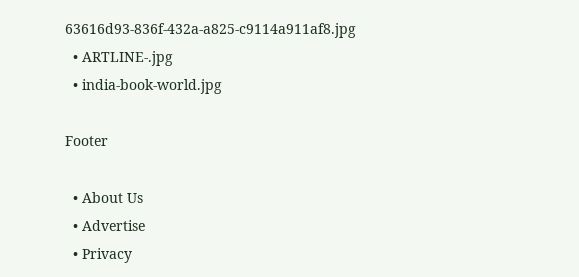63616d93-836f-432a-a825-c9114a911af8.jpg
  • ARTLINE-.jpg
  • india-book-world.jpg

Footer

  • About Us
  • Advertise
  • Privacy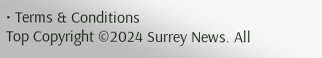• Terms & Conditions
Top Copyright ©2024 Surrey News. All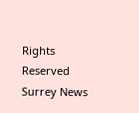Rights Reserved Surrey News